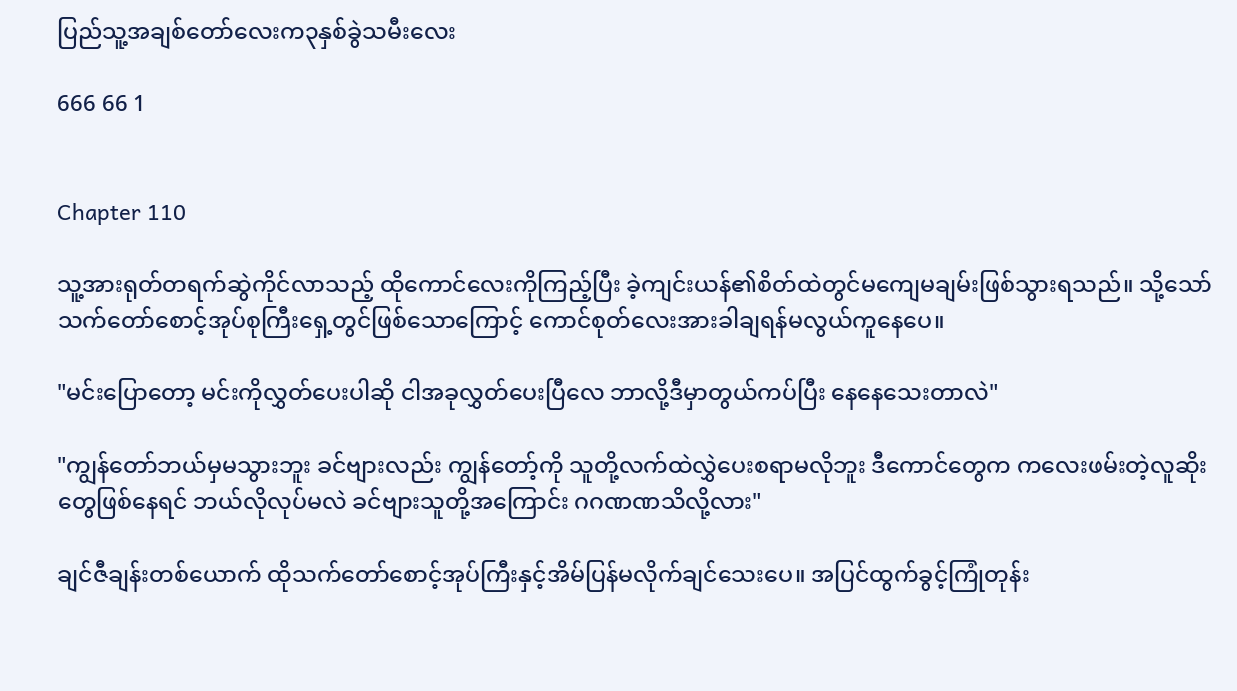ပြည်သူ့အချစ်တော်လေးက၃နှစ်ခွဲသမီးလေး

666 66 1


Chapter 110

သူ့အားရုတ်တရက်ဆွဲကိုင်လာသည့် ထိုကောင်လေးကိုကြည့်ပြီး ခဲ့ကျင်းယန်၏စိတ်ထဲတွင်မကျေမချမ်းဖြစ်သွားရသည်။ သို့သော် သက်တော်စောင့်အုပ်စုကြီးရှေ့တွင်ဖြစ်သောကြောင့် ကောင်စုတ်လေးအားခါချရန်မလွယ်ကူနေပေ။

"မင်းပြောတော့ မင်းကိုလွှတ်ပေးပါဆို ငါအခုလွှတ်ပေးပြီလေ ဘာလို့ဒီမှာတွယ်ကပ်ပြီး နေနေသေးတာလဲ"

"ကျွန်တော်ဘယ်မှမသွားဘူး ခင်ဗျားလည်း ကျွန်တော့်ကို သူတို့လက်ထဲလွှဲပေးစရာမလိုဘူး ဒီကောင်တွေက ကလေးဖမ်းတဲ့လူဆိုးတွေဖြစ်နေရင် ဘယ်လိုလုပ်မလဲ ခင်ဗျားသူတို့အကြောင်း ဂဂဏဏသိလို့လား"

ချင်ဇီချန်းတစ်ယောက် ထိုသက်တော်စောင့်အုပ်ကြီးနှင့်အိမ်ပြန်မလိုက်ချင်သေးပေ။ အပြင်ထွက်ခွင့်ကြုံတုန်း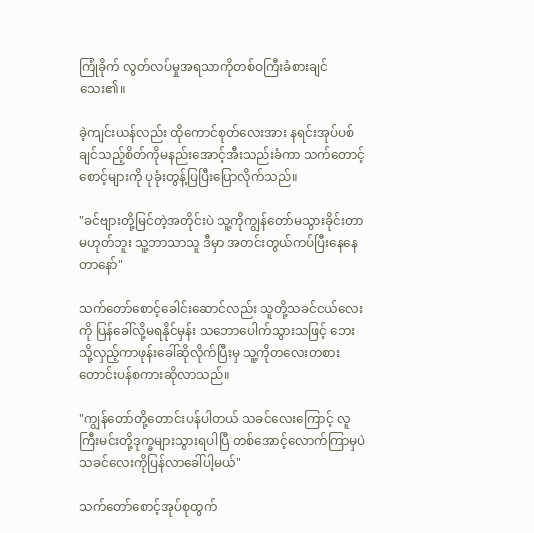ကြုံခိုက် လွတ်လပ်မှုအရသာကိုတစ်ဝကြီးခံစားချင်သေး၏။

ခဲ့ကျင်းယန်လည်း ထိုကောင်စုတ်လေးအား နရင်းအုပ်ပစ်ချင်သည့်စိတ်ကိုမနည်းအောင့်အီးသည်းခံကာ သက်တောင့်စောင့်များကို ပုခုံးတွန့်ပြပြီးပြောလိုက်သည်။

"ခင်ဗျားတို့မြင်တဲ့အတိုင်းပဲ သူ့ကိုကျွန်တော်မသွားခိုင်းတာမဟုတ်ဘူး သူ့ဘာသာသူ ဒီမှာ အတင်းတွယ်ကပ်ပြီးနေနေတာနော်"

သက်တော်စောင့်ခေါင်းဆောင်လည်း သူတို့သခင်ငယ်လေးကို ပြန်ခေါ်လို့မရနိုင်မှန်း သဘောပေါက်သွားသဖြင့် ဘေးသို့လှည့်ကာဖုန်းခေါ်ဆိုလိုက်ပြီးမှ သူ့ကိုတလေးတစားတောင်းပန်စကားဆိုလာသည်။

"ကျွန်တော်တို့တောင်းပန်ပါတယ် သခင်လေးကြောင့် လူကြီးမင်းတို့ဒုက္ခများသွားရပါပြီ တစ်အောင့်လောက်ကြာမှပဲ သခင်လေးကိုပြန်လာခေါ်ပါ့မယ်"

သက်တော်စောင့်အုပ်စုထွက်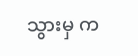သွားမှ က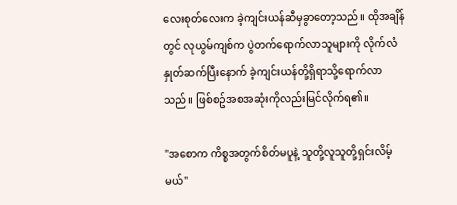လေးစုတ်လေးက ခဲ့ကျင်းယန်ဆီမှခွာတော့သည်။ ထိုအချိန်တွင် လုယွမ်ကျစ်က ပွဲတက်ရောက်လာသူများကို လိုက်လံနှုတ်ဆက်ပြီးနောက် ခဲ့ကျင်းယန်တို့ရှိရာသို့ရောက်လာသည်။ ဖြစ်စဥ်အစအဆုံးကိုလည်းမြင်လိုက်ရ၏။

"အစောက ကိစ္စအတွက်စိတ်မပူနဲ့ သူတို့လူသူတို့ရှင်းလိမ့်မယ်"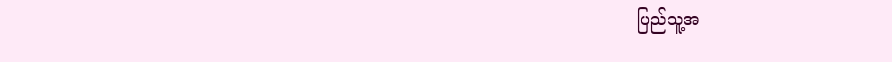ပြည်သူ့အ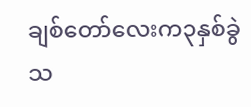ချစ်တော်လေးက၃နှစ်ခွဲသ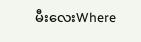မီးလေးWhere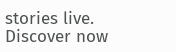stories live. Discover now